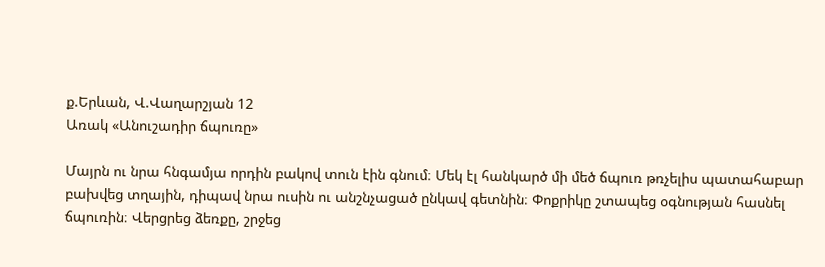ք.Երևան, Վ.Վաղարշյան 12
Առակ «Անուշադիր ճպուռը»

Մայրն ու նրա հնգամյա որդին բակով տուն էին գնում։ Մեկ էլ հանկարծ մի մեծ ճպուռ թռչելիս պատահաբար բախվեց տղային, դիպավ նրա ուսին ու անշնչացած ընկավ գետնին։ Փոքրիկը շտապեց օգնության հասնել ճպուռին։ Վերցրեց ձեռքը, շրջեց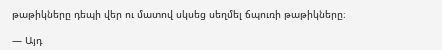թաթիկները դեպի վեր ու մատով սկսեց սեղմել ճպուռի թաթիկները։

— Այդ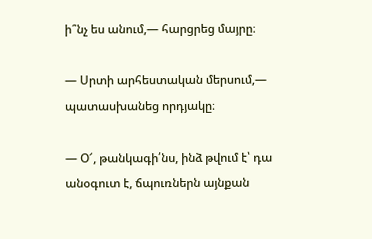ի՞նչ ես անում,— հարցրեց մայրը։

— Սրտի արհեստական մերսում,— պատասխանեց որդյակը։

— Օ՜, թանկագի՛նս, ինձ թվում է՝ դա անօգուտ է, ճպուռներն այնքան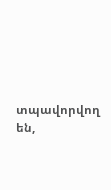տպավորվող են,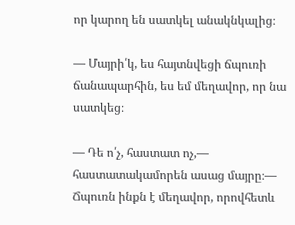որ կարող են սատկել անակնկալից։

— Մայրի՛կ, ես հայտնվեցի ճպուռի ճանապարհին, ես եմ մեղավոր, որ նա սատկեց։

— Դե ո՛չ, հաստատ ոչ,— հաստատակամորեն ասաց մայրը։— Ճպուռն ինքն է մեղավոր, որովհետև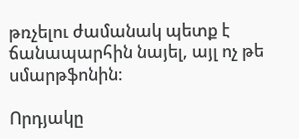թռչելու ժամանակ պետք է ճանապարհին նայել, այլ ոչ թե սմարթֆոնին։

Որդյակը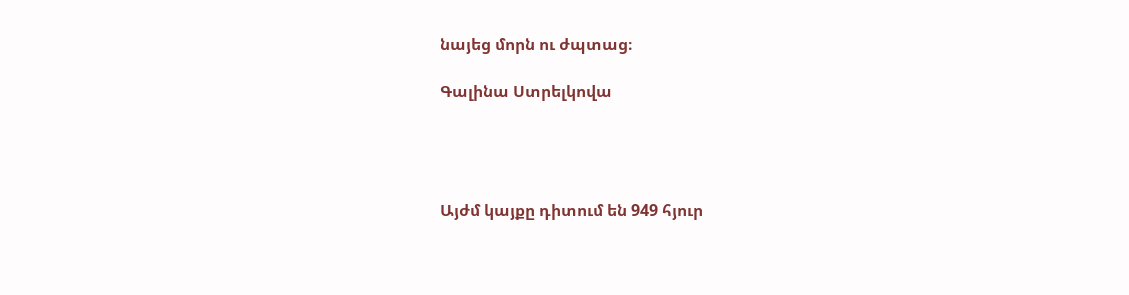նայեց մորն ու ժպտաց։

Գալինա Ստրելկովա




Այժմ կայքը դիտում են 949 հյուր